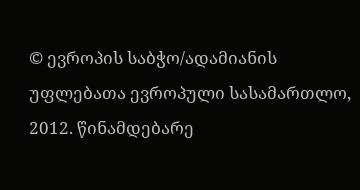© ევროპის საბჭო/ადამიანის უფლებათა ევროპული სასამართლო, 2012. წინამდებარე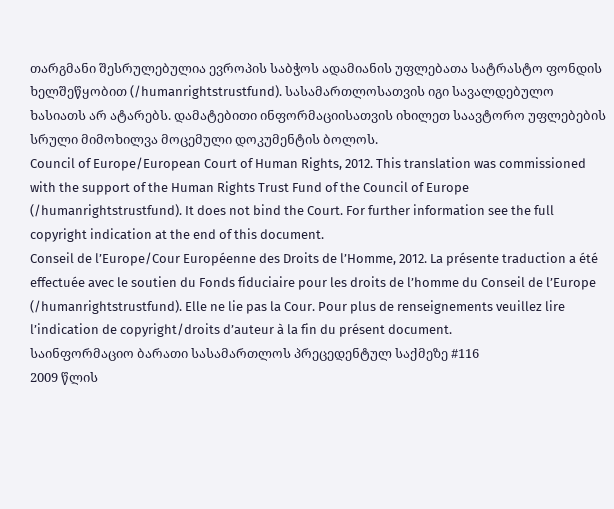თარგმანი შესრულებულია ევროპის საბჭოს ადამიანის უფლებათა სატრასტო ფონდის ხელშეწყობით (/humanrightstrustfund). სასამართლოსათვის იგი სავალდებულო ხასიათს არ ატარებს. დამატებითი ინფორმაციისათვის იხილეთ საავტორო უფლებების სრული მიმოხილვა მოცემული დოკუმენტის ბოლოს.
Council of Europe/European Court of Human Rights, 2012. This translation was commissioned with the support of the Human Rights Trust Fund of the Council of Europe (/humanrightstrustfund). It does not bind the Court. For further information see the full copyright indication at the end of this document.
Conseil de l’Europe/Cour Européenne des Droits de l’Homme, 2012. La présente traduction a été effectuée avec le soutien du Fonds fiduciaire pour les droits de l’homme du Conseil de l’Europe (/humanrightstrustfund). Elle ne lie pas la Cour. Pour plus de renseignements veuillez lire l’indication de copyright/droits d’auteur à la fin du présent document.
საინფორმაციო ბარათი სასამართლოს პრეცედენტულ საქმეზე #116
2009 წლის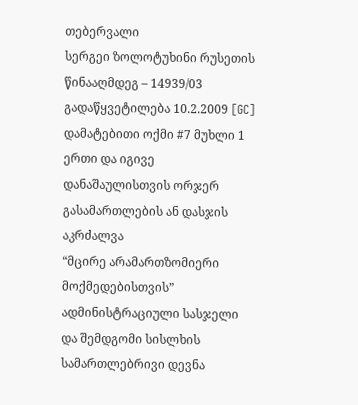თებერვალი
სერგეი ზოლოტუხინი რუსეთის წინააღმდეგ – 14939/03
გადაწყვეტილება 10.2.2009 [GC]
დამატებითი ოქმი #7 მუხლი 1
ერთი და იგივე დანაშაულისთვის ორჯერ გასამართლების ან დასჯის აკრძალვა
“მცირე არამართზომიერი მოქმედებისთვის” ადმინისტრაციული სასჯელი და შემდგომი სისლხის სამართლებრივი დევნა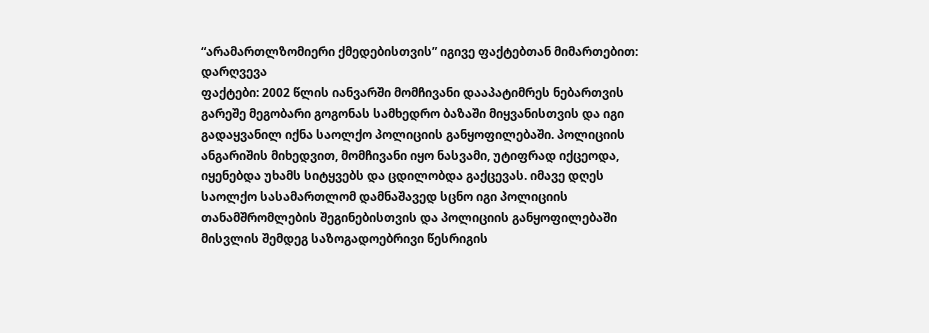“არამართლზომიერი ქმედებისთვის” იგივე ფაქტებთან მიმართებით: დარღვევა
ფაქტები: 2002 წლის იანვარში მომჩივანი დააპატიმრეს ნებართვის გარეშე მეგობარი გოგონას სამხედრო ბაზაში მიყვანისთვის და იგი გადაყვანილ იქნა საოლქო პოლიციის განყოფილებაში. პოლიციის ანგარიშის მიხედვით, მომჩივანი იყო ნასვამი, უტიფრად იქცეოდა, იყენებდა უხამს სიტყვებს და ცდილობდა გაქცევას. იმავე დღეს საოლქო სასამართლომ დამნაშავედ სცნო იგი პოლიციის თანამშრომლების შეგინებისთვის და პოლიციის განყოფილებაში მისვლის შემდეგ საზოგადოებრივი წესრიგის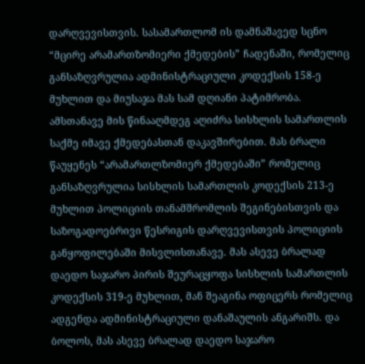დარღვევისთვის. სასამართლომ ის დამნაშავედ სცნო “მცირე არამართზომიერი ქმედების” ჩადენაში, რომელიც განსაზღვრულია ადმინისტრაციული კოდექსის 158-ე მუხლით და მიუსაჯა მას სამ დღიანი პატიმრობა. ამსთანავე მის წინააღმდეგ აღიძრა სისხლის სამართლის საქმე იმავე ქმედებასთან დაკავშირებით. მას ბრალი წაუყენეს “არამართლზომიერ ქმედებაში” რომელიც განსაზღვრულია სისხლის სამართლის კოდექსის 213-ე მუხლით პოლიციის თანამშრომლის შეგინებისთვის და საზოგადოებრივი წესრიგის დარღვევისთვის პოლიციის განყოფილებაში მისვლისთანავე. მას ასევე ბრალად დაედო საჯარო პირის შეურაცყოფა სისხლის სამართლის კოდექსის 319-ე მუხლით, მან შეაგინა ოფიცერს რომელიც ადგენდა ადმინისტრაციული დანაშაულის ანგარიშს. და ბოლოს, მას ასევე ბრალად დაედო საჯარო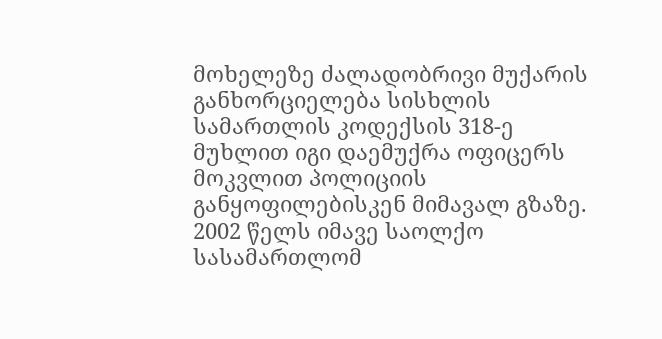მოხელეზე ძალადობრივი მუქარის განხორციელება სისხლის სამართლის კოდექსის 318-ე მუხლით იგი დაემუქრა ოფიცერს მოკვლით პოლიციის განყოფილებისკენ მიმავალ გზაზე. 2002 წელს იმავე საოლქო სასამართლომ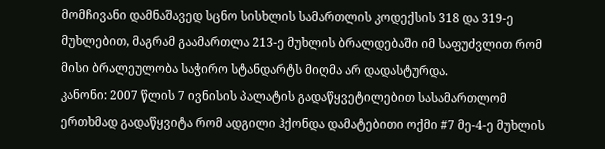მომჩივანი დამნაშავედ სცნო სისხლის სამართლის კოდექსის 318 და 319-ე მუხლებით, მაგრამ გაამართლა 213-ე მუხლის ბრალდებაში იმ საფუძვლით რომ მისი ბრალეულობა საჭირო სტანდარტს მიღმა არ დადასტურდა.
კანონი: 2007 წლის 7 ივნისის პალატის გადაწყვეტილებით სასამართლომ ერთხმად გადაწყვიტა რომ ადგილი ჰქონდა დამატებითი ოქმი #7 მე-4-ე მუხლის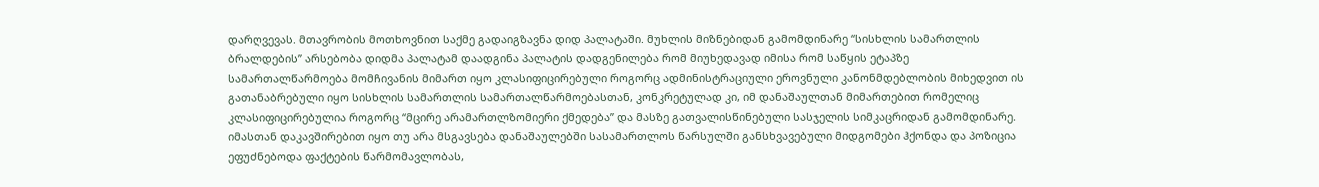დარღვევას. მთავრობის მოთხოვნით საქმე გადაიგზავნა დიდ პალატაში. მუხლის მიზნებიდან გამომდინარე “სისხლის სამართლის ბრალდების” არსებობა დიდმა პალატამ დაადგინა პალატის დადგენილება რომ მიუხედავად იმისა რომ საწყის ეტაპზე სამართალწარმოება მომჩივანის მიმართ იყო კლასიფიცირებული როგორც ადმინისტრაციული ეროვნული კანონმდებლობის მიხედვით ის გათანაბრებული იყო სისხლის სამართლის სამართალწარმოებასთან, კონკრეტულად კი, იმ დანაშაულთან მიმართებით რომელიც კლასიფიცირებულია როგორც “მცირე არამართლზომიერი ქმედება” და მასზე გათვალისწინებული სასჯელის სიმკაცრიდან გამომდინარე. იმასთან დაკავშირებით იყო თუ არა მსგავსება დანაშაულებში სასამართლოს წარსულში განსხვავებული მიდგომები ჰქონდა და პოზიცია ეფუძნებოდა ფაქტების წარმომავლობას,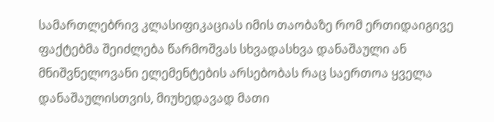სამართლებრივ კლასიფიკაციას იმის თაობაზე რომ ერთიდაიგივე ფაქტებმა შეიძლება წარმოშვას სხვადასხვა დანაშაული ან მნიშვნელოვანი ელემენტების არსებობას რაც საერთოა ყველა დანაშაულისთვის, მიუხედავად მათი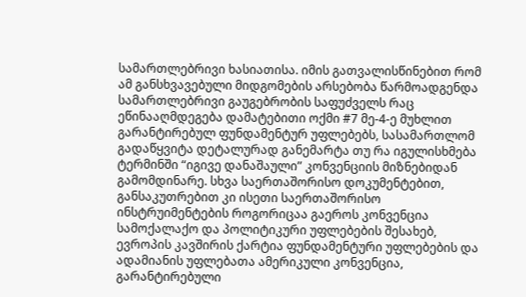სამართლებრივი ხასიათისა. იმის გათვალისწინებით რომ ამ განსხვავებული მიდგომების არსებობა წარმოადგენდა სამართლებრივი გაუგებრობის საფუძველს რაც ეწინააღმდეგება დამატებითი ოქმი #7 მე-4-ე მუხლით გარანტირებულ ფუნდამენტურ უფლებებს, სასამართლომ გადაწყვიტა დეტალურად განემარტა თუ რა იგულისხმება ტერმინში “იგივე დანაშაული” კონვენციის მიზნებიდან გამომდინარე. სხვა საერთაშორისო დოკუმენტებით, განსაკუთრებით კი ისეთი საერთაშორისო ინსტრუიმენტების როგორიცაა გაეროს კონვენცია სამოქალაქო და პოლიტიკური უფლებების შესახებ, ევროპის კავშირის ქარტია ფუნდამენტური უფლებების და ადამიანის უფლებათა ამერიკული კონვენცია, გარანტირებული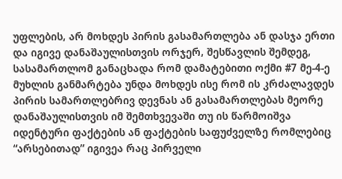უფლების, არ მოხდეს პირის გასამართლება ან დასჯა ერთი და იგივე დანაშაულისთვის ორჯერ, შესწავლის შემდეგ, სასამართლომ განაცხადა რომ დამატებითი ოქმი #7 მე-4-ე მუხლის განმარტება უნდა მოხდეს ისე რომ ის კრძალავდეს პირის სამართლებრივ დევნას ან გასამართლებას მეორე დანაშაულისთვის იმ შემთხვევაში თუ ის წარმოიშვა იდენტური ფაქტების ან ფაქტების საფუძველზე რომლებიც “არსებითად” იგივეა რაც პირველი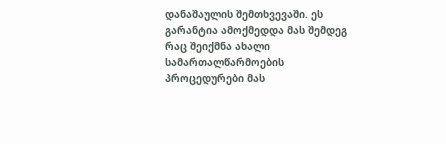დანაშაულის შემთხვევაში. ეს გარანტია ამოქმედდა მას შემდეგ რაც შეიქმნა ახალი სამართალწარმოების პროცედურები მას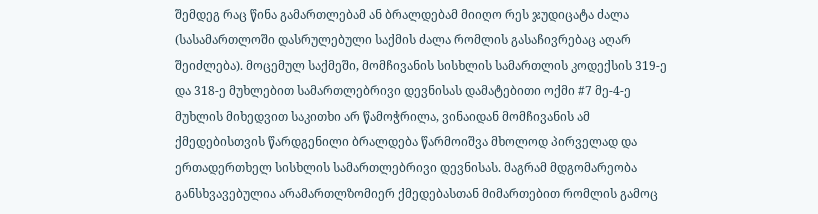შემდეგ რაც წინა გამართლებამ ან ბრალდებამ მიიღო რეს ჯუდიცატა ძალა (სასამართლოში დასრულებული საქმის ძალა რომლის გასაჩივრებაც აღარ შეიძლება). მოცემულ საქმეში, მომჩივანის სისხლის სამართლის კოდექსის 319-ე და 318-ე მუხლებით სამართლებრივი დევნისას დამატებითი ოქმი #7 მე-4-ე მუხლის მიხედვით საკითხი არ წამოჭრილა, ვინაიდან მომჩივანის ამ ქმედებისთვის წარდგენილი ბრალდება წარმოიშვა მხოლოდ პირველად და ერთადერთხელ სისხლის სამართლებრივი დევნისას. მაგრამ მდგომარეობა განსხვავებულია არამართლზომიერ ქმედებასთან მიმართებით რომლის გამოც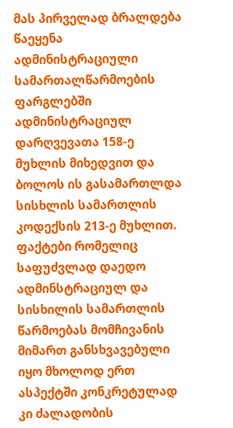მას პირველად ბრალდება წაეყენა ადმინისტრაციული სამართალწარმოების ფარგლებში ადმინისტრაციულ დარღვევათა 158-ე მუხლის მიხედვით და ბოლოს ის გასამართლდა სისხლის სამართლის კოდექსის 213-ე მუხლით. ფაქტები რომელიც საფუძვლად დაედო ადმინსტრაციულ და სისხილის სამართლის წარმოებას მომჩივანის მიმართ განსხვავებული იყო მხოლოდ ერთ ასპექტში კონკრეტულად კი ძალადობის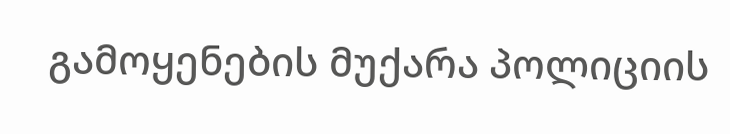გამოყენების მუქარა პოლიციის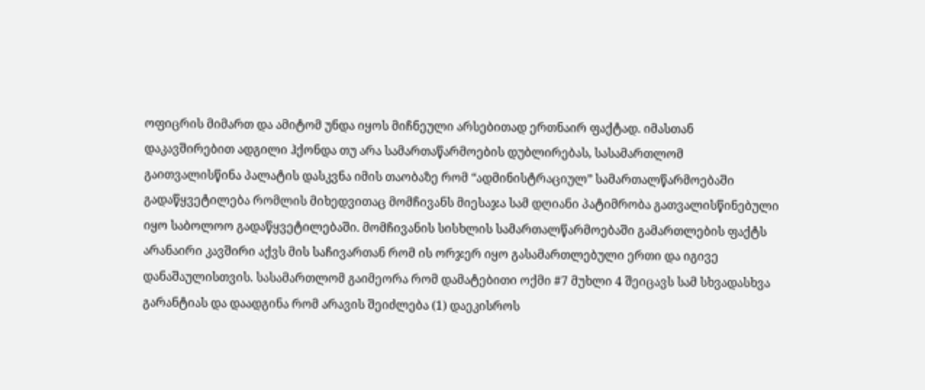ოფიცრის მიმართ და ამიტომ უნდა იყოს მიჩნეული არსებითად ერთნაირ ფაქტად. იმასთან დაკავშირებით ადგილი ჰქონდა თუ არა სამართაწარმოების დუბლირებას, სასამართლომ გაითვალისწინა პალატის დასკვნა იმის თაობაზე რომ “ადმინისტრაციულ” სამართალწარმოებაში გადაწყვეტილება რომლის მიხედვითაც მომჩივანს მიესაჯა სამ დღიანი პატიმრობა გათვალისწინებული იყო საბოლოო გადაწყვეტილებაში. მომჩივანის სისხლის სამართალწარმოებაში გამართლების ფაქტს არანაირი კავშირი აქვს მის საჩივართან რომ ის ორჯერ იყო გასამართლებული ერთი და იგივე დანაშაულისთვის. სასამართლომ გაიმეორა რომ დამატებითი ოქმი #7 მუხლი 4 შეიცავს სამ სხვადასხვა გარანტიას და დაადგინა რომ არავის შეიძლება (1) დაეკისროს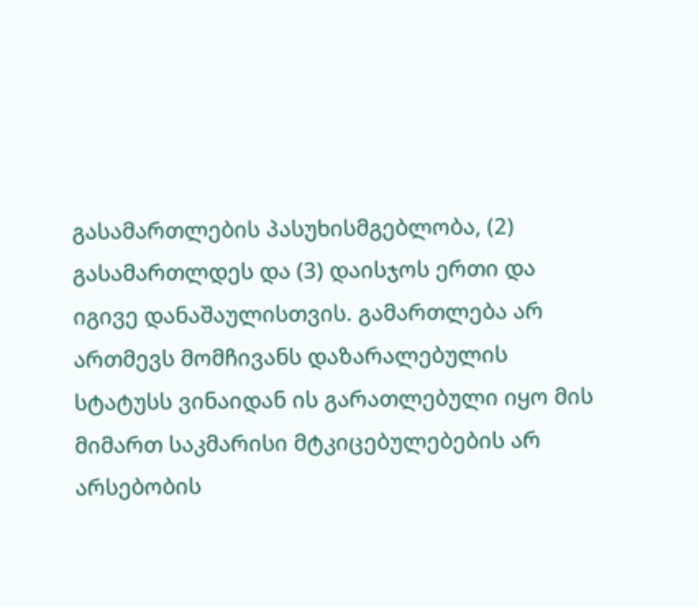გასამართლების პასუხისმგებლობა, (2) გასამართლდეს და (3) დაისჯოს ერთი და იგივე დანაშაულისთვის. გამართლება არ ართმევს მომჩივანს დაზარალებულის სტატუსს ვინაიდან ის გარათლებული იყო მის მიმართ საკმარისი მტკიცებულებების არ არსებობის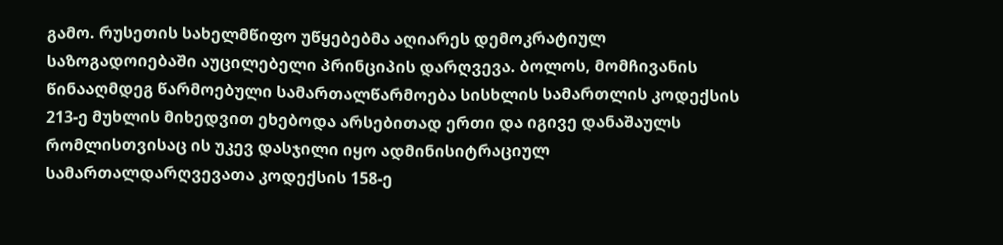გამო. რუსეთის სახელმწიფო უწყებებმა აღიარეს დემოკრატიულ საზოგადოიებაში აუცილებელი პრინციპის დარღვევა. ბოლოს, მომჩივანის წინააღმდეგ წარმოებული სამართალწარმოება სისხლის სამართლის კოდექსის 213-ე მუხლის მიხედვით ეხებოდა არსებითად ერთი და იგივე დანაშაულს რომლისთვისაც ის უკევ დასჯილი იყო ადმინისიტრაციულ სამართალდარღვევათა კოდექსის 158-ე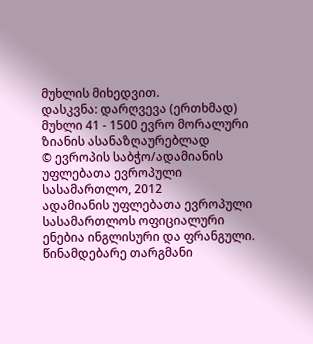მუხლის მიხედვით.
დასკვნა: დარღვევა (ერთხმად)
მუხლი 41 - 1500 ევრო მორალური ზიანის ასანაზღაურებლად
© ევროპის საბჭო/ადამიანის უფლებათა ევროპული სასამართლო, 2012
ადამიანის უფლებათა ევროპული სასამართლოს ოფიციალური ენებია ინგლისური და ფრანგული. წინამდებარე თარგმანი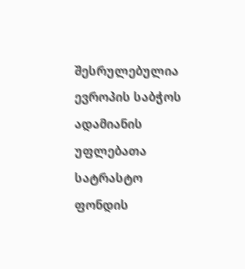შესრულებულია ევროპის საბჭოს ადამიანის უფლებათა სატრასტო ფონდის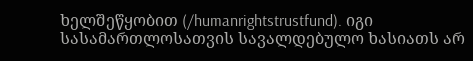ხელშეწყობით (/humanrightstrustfund). იგი სასამართლოსათვის სავალდებულო ხასიათს არ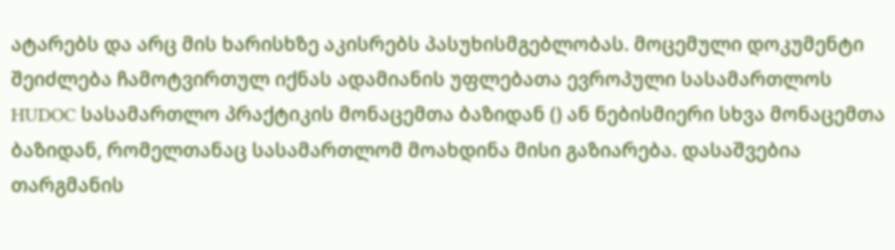ატარებს და არც მის ხარისხზე აკისრებს პასუხისმგებლობას. მოცემული დოკუმენტი შეიძლება ჩამოტვირთულ იქნას ადამიანის უფლებათა ევროპული სასამართლოს HUDOC სასამართლო პრაქტიკის მონაცემთა ბაზიდან () ან ნებისმიერი სხვა მონაცემთა ბაზიდან, რომელთანაც სასამართლომ მოახდინა მისი გაზიარება. დასაშვებია თარგმანის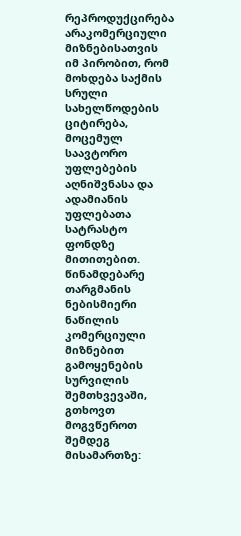რეპროდუქცირება არაკომერციული მიზნებისათვის იმ პირობით, რომ მოხდება საქმის სრული სახელწოდების ციტირება, მოცემულ საავტორო უფლებების აღნიშვნასა და ადამიანის უფლებათა სატრასტო ფონდზე მითითებით. წინამდებარე თარგმანის ნებისმიერი ნაწილის კომერციული მიზნებით გამოყენების სურვილის შემთხვევაში, გთხოვთ მოგვწეროთ შემდეგ მისამართზე: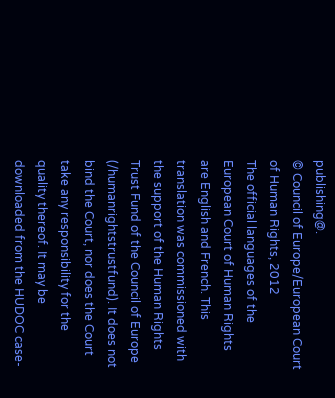publishing@.
© Council of Europe/European Court of Human Rights, 2012
The official languages of the European Court of Human Rights are English and French. This translation was commissioned with the support of the Human Rights Trust Fund of the Council of Europe (/humanrightstrustfund). It does not bind the Court, nor does the Court take any responsibility for the quality thereof. It may be downloaded from the HUDOC case-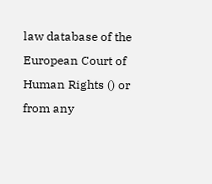law database of the European Court of Human Rights () or from any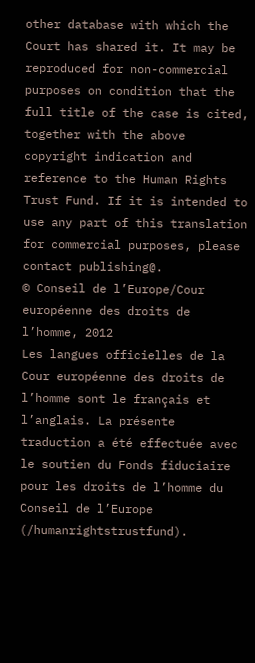other database with which the Court has shared it. It may be reproduced for non-commercial purposes on condition that the full title of the case is cited, together with the above copyright indication and reference to the Human Rights Trust Fund. If it is intended to use any part of this translation for commercial purposes, please contact publishing@.
© Conseil de l’Europe/Cour européenne des droits de l’homme, 2012
Les langues officielles de la Cour européenne des droits de l’homme sont le français et l’anglais. La présente traduction a été effectuée avec le soutien du Fonds fiduciaire pour les droits de l’homme du Conseil de l’Europe (/humanrightstrustfund).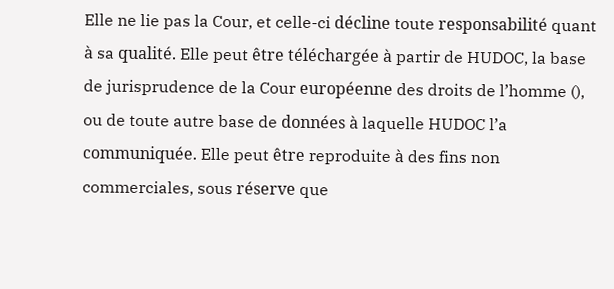Elle ne lie pas la Cour, et celle-ci décline toute responsabilité quant à sa qualité. Elle peut être téléchargée à partir de HUDOC, la base de jurisprudence de la Cour européenne des droits de l’homme (), ou de toute autre base de données à laquelle HUDOC l’a communiquée. Elle peut être reproduite à des fins non commerciales, sous réserve que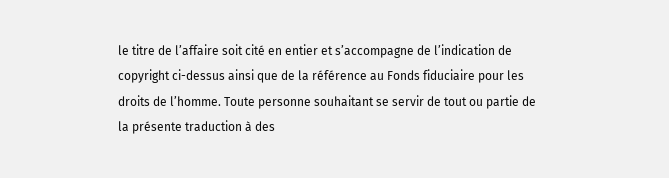le titre de l’affaire soit cité en entier et s’accompagne de l’indication de copyright ci-dessus ainsi que de la référence au Fonds fiduciaire pour les droits de l’homme. Toute personne souhaitant se servir de tout ou partie de la présente traduction à des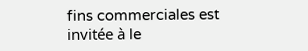fins commerciales est invitée à le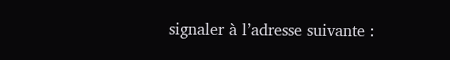signaler à l’adresse suivante :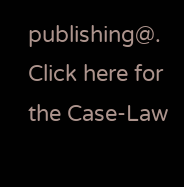publishing@.
Click here for the Case-Law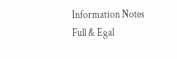Information Notes
Full & Egal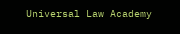Universal Law Academy